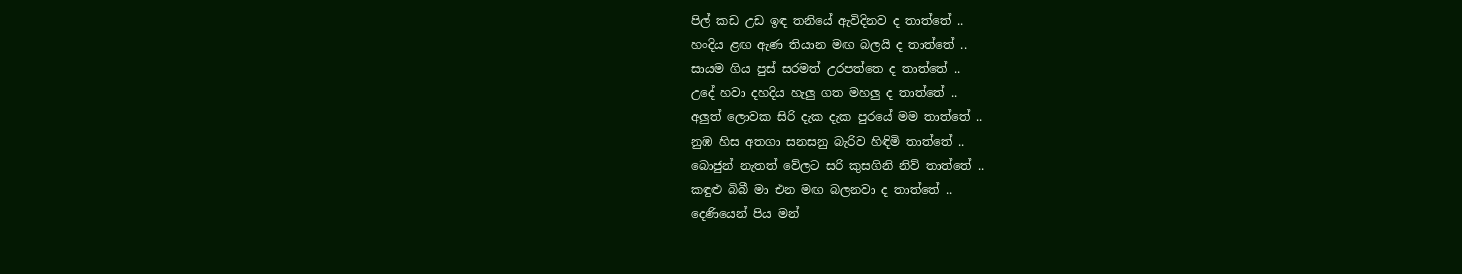පිල් කඩ උඩ ඉඳ තනියේ ඇවිදිනව ද තාත්තේ ..
හංදිය ළඟ ඇණ තියාන මඟ බලයි ද තාත්තේ ..
සායම ගිය පුස් සරමත් උරපත්තෙ ද තාත්තේ ..
උදේ හවා දහදිය හැලු ගත මහලු ද තාත්තේ ..
අලුත් ලොවක සිරි දැක දැක පුරයේ මම තාත්තේ ..
නුඹ හිස අතගා සනසනු බැරිව හිඳිමි තාත්තේ ..
බොජුන් නැතත් වේලට සරි කුසගිනි නිව් තාත්තේ ..
කඳුළු බිබී මා එන මඟ බලනවා ද තාත්තේ ..
දෙණියෙන් පිය මන්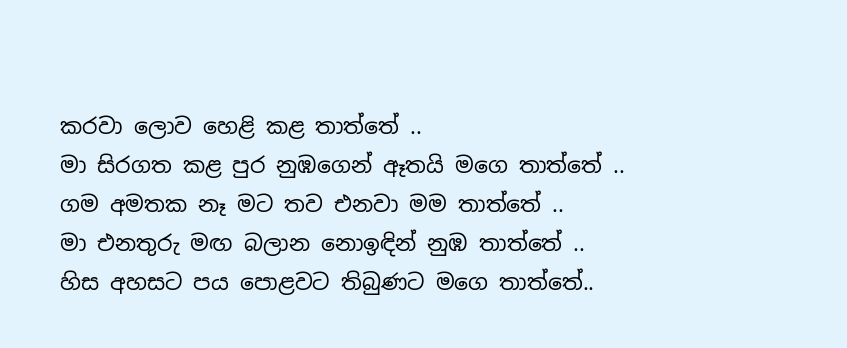කරවා ලොව හෙළි කළ තාත්තේ ..
මා සිරගත කළ පුර නුඹගෙන් ඈතයි මගෙ තාත්තේ ..
ගම අමතක නෑ මට තව එනවා මම තාත්තේ ..
මා එනතුරු මඟ බලාන නොඉඳින් නුඹ තාත්තේ ..
හිස අහසට පය පොළවට තිබුණට මගෙ තාත්තේ..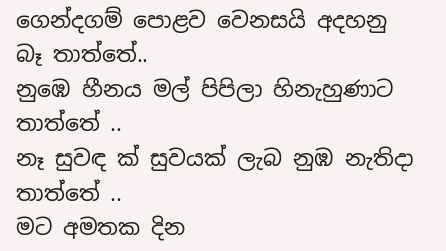ගෙන්දගම් පොළව වෙනසයි අදහනු බෑ තාත්තේ..
නුඹෙ හීනය මල් පිපිලා හිනැහුණාට තාත්තේ ..
නෑ සුවඳ ක් සුවයක් ලැබ නුඹ නැතිදා තාත්තේ ..
මට අමතක දින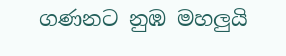ගණනට නුඹ මහලුයි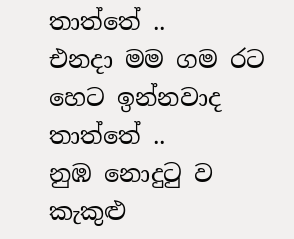තාත්තේ ..
එනදා මම ගම රට හෙට ඉන්නවාද තාත්තේ ..
නුඹ නොදුටු ව කැකුළු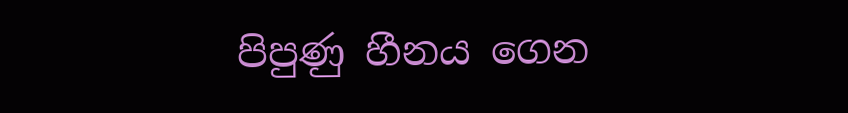පිපුණු හීනය ගෙන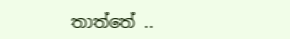තාත්තේ ..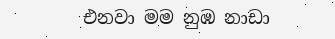එනවා මම නුඹ නාඩා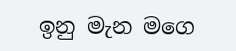ඉනු මැන මගෙ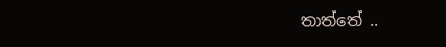තාත්තේ ..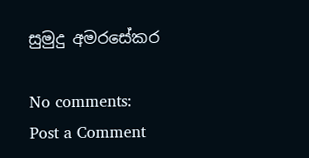සුමුදු අමරසේකර

No comments:
Post a Comment